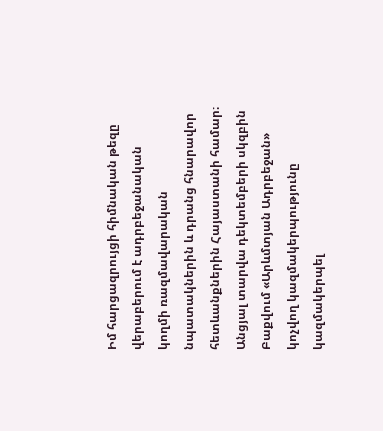Իմ հարցազրույցի հիմնական թեզը վերաբերում է ադրբեջանական կողմի ռազմավարական նպատակներին և դրանց հնարավոր հետևանքներին Հայաստանի համար։
Անցյալ տարվա դեկտեմբերի սկզբին Բաքվում «Արևմտյան Ադրբեջան» կոչվող կազմակերպությունը կազմակերպել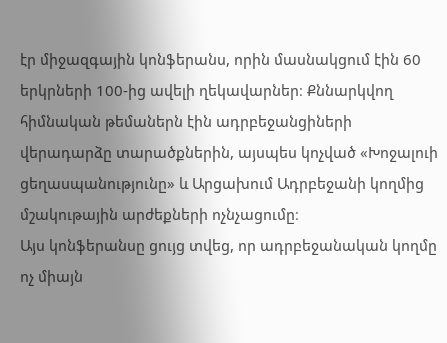էր միջազգային կոնֆերանս, որին մասնակցում էին 60 երկրների 100-ից ավելի ղեկավարներ։ Քննարկվող հիմնական թեմաներն էին ադրբեջանցիների վերադարձը տարածքներին, այսպես կոչված «Խոջալուի ցեղասպանությունը» և Արցախում Ադրբեջանի կողմից մշակութային արժեքների ոչնչացումը։
Այս կոնֆերանսը ցույց տվեց, որ ադրբեջանական կողմը ոչ միայն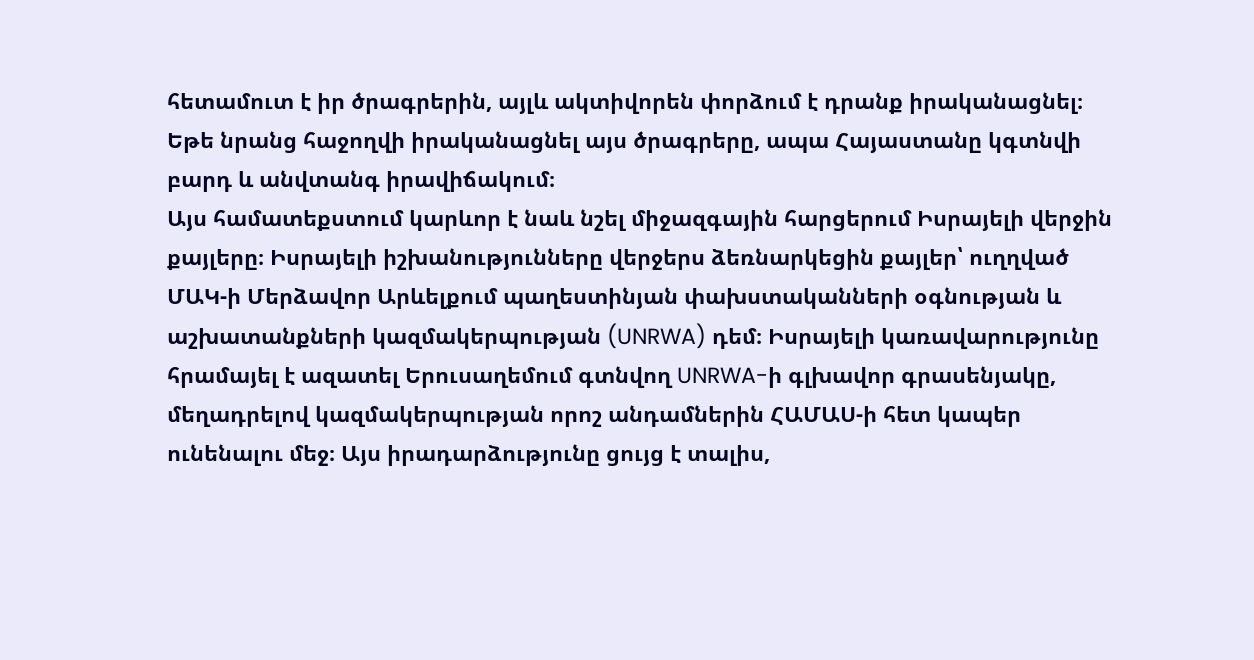հետամուտ է իր ծրագրերին, այլև ակտիվորեն փորձում է դրանք իրականացնել։ Եթե նրանց հաջողվի իրականացնել այս ծրագրերը, ապա Հայաստանը կգտնվի բարդ և անվտանգ իրավիճակում։
Այս համատեքստում կարևոր է նաև նշել միջազգային հարցերում Իսրայելի վերջին քայլերը։ Իսրայելի իշխանությունները վերջերս ձեռնարկեցին քայլեր՝ ուղղված ՄԱԿ-ի Մերձավոր Արևելքում պաղեստինյան փախստականների օգնության և աշխատանքների կազմակերպության (UNRWA) դեմ։ Իսրայելի կառավարությունը հրամայել է ազատել Երուսաղեմում գտնվող UNRWA-ի գլխավոր գրասենյակը, մեղադրելով կազմակերպության որոշ անդամներին ՀԱՄԱՍ-ի հետ կապեր ունենալու մեջ։ Այս իրադարձությունը ցույց է տալիս,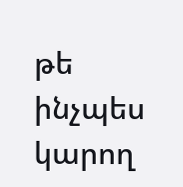թե ինչպես կարող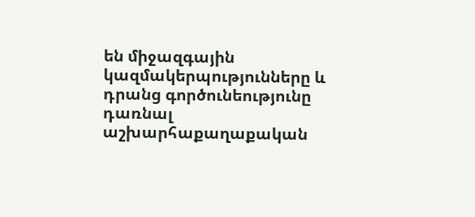են միջազգային կազմակերպությունները և դրանց գործունեությունը դառնալ աշխարհաքաղաքական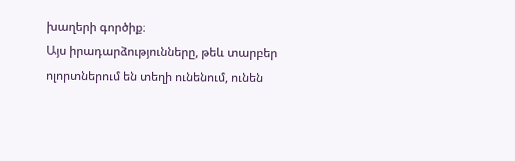խաղերի գործիք։
Այս իրադարձությունները, թեև տարբեր ոլորտներում են տեղի ունենում, ունեն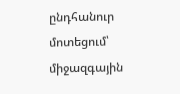ընդհանուր մոտեցում՝ միջազգային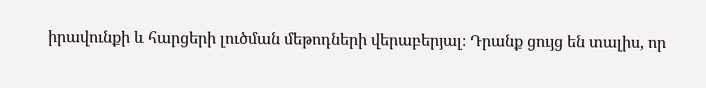իրավունքի և հարցերի լուծման մեթոդների վերաբերյալ։ Դրանք ցույց են տալիս, որ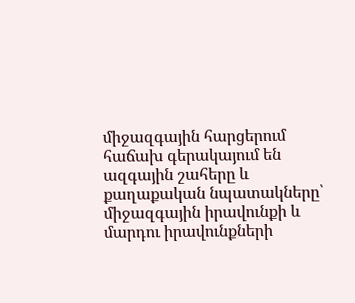միջազգային հարցերում հաճախ գերակայում են ազգային շահերը և քաղաքական նպատակները՝ միջազգային իրավունքի և մարդու իրավունքների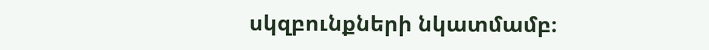սկզբունքների նկատմամբ։